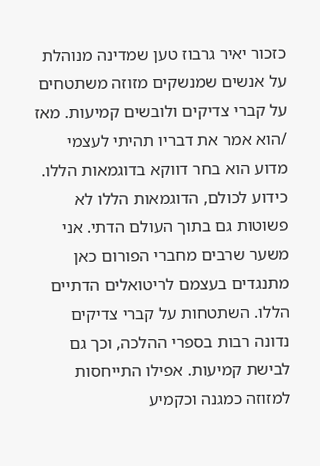כזכור יאיר גרבוז טען שמדינה מנוהלת על אנשים שמנשקים מזוזה משתטחים על קברי צדיקים ולובשים קמיעות. מאז /הוא אמר את דבריו תהיתי לעצמי מדוע הוא בחר דווקא בדוגמאות הללו. כידוע לכולם, הדוגמאות הללו לא פשוטות גם בתוך העולם הדתי. אני משער שרבים מחברי הפורום כאן מתנגדים בעצמם לריטואלים הדתיים הללו. השתטחות על קברי צדיקים נדונה רבות בספרי ההלכה, וכך גם לבישת קמיעות. אפילו התייחסות למזוזה כמגנה וכקמיע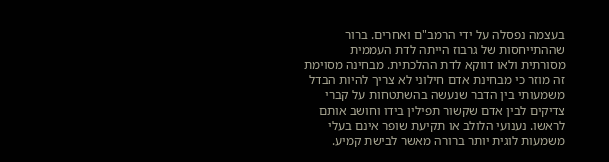בעצמה נפסלה על ידי הרמב"ם ואחרים. ברור שההתייחסות של גרבוז הייתה לדת העממית מסורתית ולאו דווקא לדת ההלכתית. מבחינה מסוימת זה מוזר כי מבחינת אדם חילוני לא צריך להיות הבדל משמעותי בין הדבר שנעשה בהשתטחות על קברי צדיקים לבין אדם שקשור תפילין בידו וחושב אותם לראשו. נענועי הלולב או תקיעת שופר אינם בעלי משמעות לוגית יותר ברורה מאשר לבישת קמיע.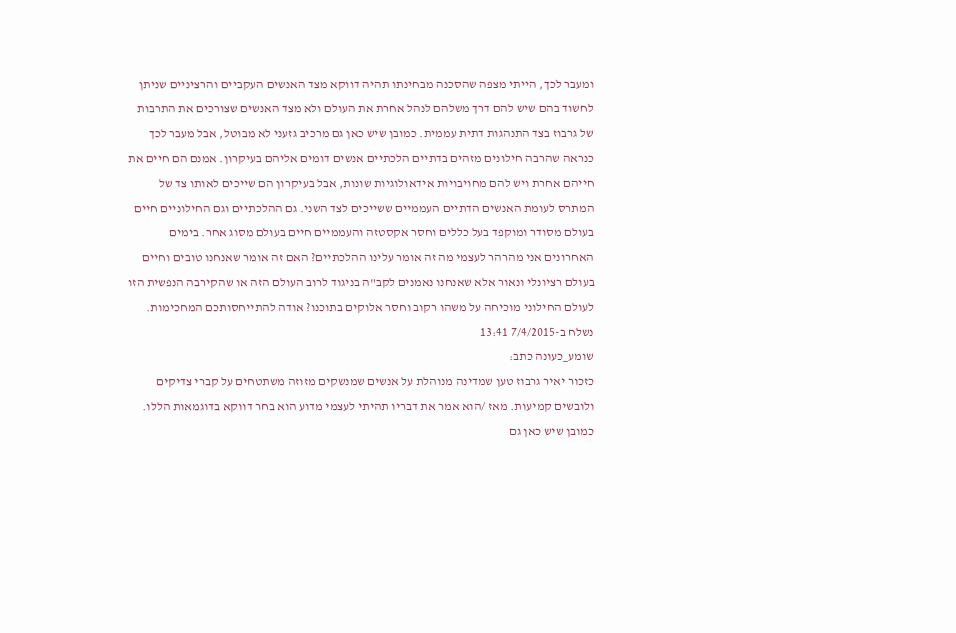ומעבר לכך, הייתי מצפה שהסכנה מבחינתו תהיה דווקא מצד האנשים העקביים והרציניים שניתן לחשוד בהם שיש להם דרך משלהם לנהל אחרת את העולם ולא מצד האנשים שצורכים את התרבות של גרבוז בצד התנהגות דתית עממית. כמובן שיש כאן גם מרכיב גזעני לא מבוטל, אבל מעבר לכך כנראה שהרבה חילונים מזהים בדתיים הלכתיים אנשים דומים אליהם בעיקרון. אמנם הם חיים את חייהם אחרת ויש להם מחויבויות אידאולוגיות שונות, אבל בעיקרון הם שייכים לאותו צד של המתרס לעומת האנשים הדתיים העממיים ששייכים לצד השני. גם ההלכתיים וגם החילוניים חיים בעולם מסודר ומוקפד בעל כללים וחסר אקסטזה והעממיים חיים בעולם מסוג אחר. בימים האחרונים אני מהרהר לעצמי מה זה אומר עלינו ההלכתיים? האם זה אומר שאנחנו טובים וחיים בעולם רציונלי ונאור אלא שאנחנו נאמנים לקב"ה בניגוד לרוב העולם הזה או שהקירבה הנפשית הזו לעולם החילוני מוכיחה על משהו רקוב וחסר אלוקים בתוכנו? אודה להתייחסותכם המחכימות.
נשלח ב-7/4/2015 13:41
שומע_כעונה כתב:
כזכור יאיר גרבוז טען שמדינה מנוהלת על אנשים שמנשקים מזוזה משתטחים על קברי צדיקים ולובשים קמיעות. מאז /הוא אמר את דבריו תהיתי לעצמי מדוע הוא בחר דווקא בדוגמאות הללו. כמובן שיש כאן גם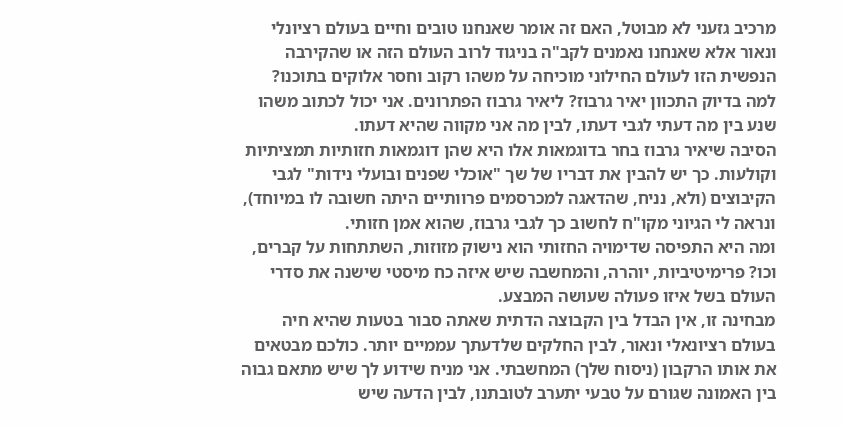מרכיב גזעני לא מבוטל, האם זה אומר שאנחנו טובים וחיים בעולם רציונלי ונאור אלא שאנחנו נאמנים לקב"ה בניגוד לרוב העולם הזה או שהקירבה הנפשית הזו לעולם החילוני מוכיחה על משהו רקוב וחסר אלוקים בתוכנו?
למה בדיוק התכוון יאיר גרבוז? ליאיר גרבוז הפתרונים. אני יכול לכתוב משהו שנע בין מה דעתי לגבי דעתו, לבין מה אני מקווה שהיא דעתו.
הסיבה שיאיר גרבוז בחר בדוגמאות אלו היא שהן דוגמאות חזותיות תמציתיות וקולעות. כך יש להבין את דבריו של שך "אוכלי שפנים ובועלי נידות" לגבי הקיבוצים (ולא, נניח, שהדאגה למכרסמים פרוותיים היתה חשובה לו במיוחד), ונראה לי הגיוני מקו"ח לחשוב כך לגבי גרבוז, שהוא אמן חזותי.
ומה היא התפיסה שדימויה החזותי הוא נישוק מזוזות, השתתחות על קברים, וכו? פרימיטיביות, יוהרה, והמחשבה שיש איזה כח מיסטי שישנה את סדרי העולם בשל איזו פעולה שעושה המבצע.
מבחינה זו, אין הבדל בין הקבוצה הדתית שאתה סבור בטעות שהיא חיה בעולם רציונאלי ונאור, לבין החלקים שלדעתך עממיים יותר. כולכם מבטאים את אותו הרקבון (ניסוח שלך) המחשבתי. אני מניח שידוע לך שיש מתאם גבוה בין האמונה שגורם על טבעי יתערב לטובתנו, לבין הדעה שיש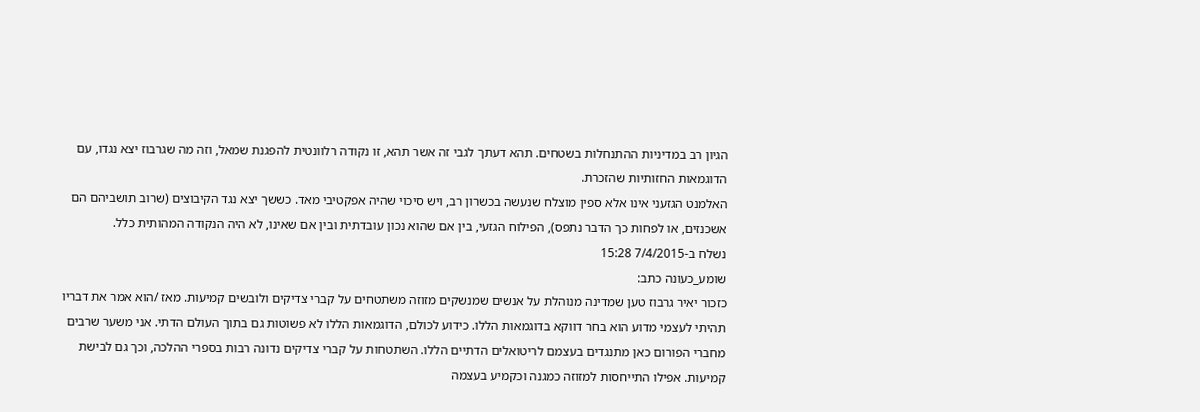הגיון רב במדיניות ההתנחלות בשטחים. תהא דעתך לגבי זה אשר תהא, זו נקודה רלוונטית להפגנת שמאל, וזה מה שגרבוז יצא נגדו, עם הדוגמאות החזותיות שהזכרת.
האלמנט הגזעני אינו אלא ספין מוצלח שנעשה בכשרון רב, ויש סיכוי שהיה אפקטיבי מאד. כששך יצא נגד הקיבוצים (שרוב תושביהם הם אשכנזים, או לפחות כך הדבר נתפס), הפילוח הגזעי, בין אם שהוא נכון עובדתית ובין אם שאינו, לא היה הנקודה המהותית כלל.
נשלח ב-7/4/2015 15:28
שומע_כעונה כתב:
כזכור יאיר גרבוז טען שמדינה מנוהלת על אנשים שמנשקים מזוזה משתטחים על קברי צדיקים ולובשים קמיעות. מאז /הוא אמר את דבריו תהיתי לעצמי מדוע הוא בחר דווקא בדוגמאות הללו. כידוע לכולם, הדוגמאות הללו לא פשוטות גם בתוך העולם הדתי. אני משער שרבים מחברי הפורום כאן מתנגדים בעצמם לריטואלים הדתיים הללו. השתטחות על קברי צדיקים נדונה רבות בספרי ההלכה, וכך גם לבישת קמיעות. אפילו התייחסות למזוזה כמגנה וכקמיע בעצמה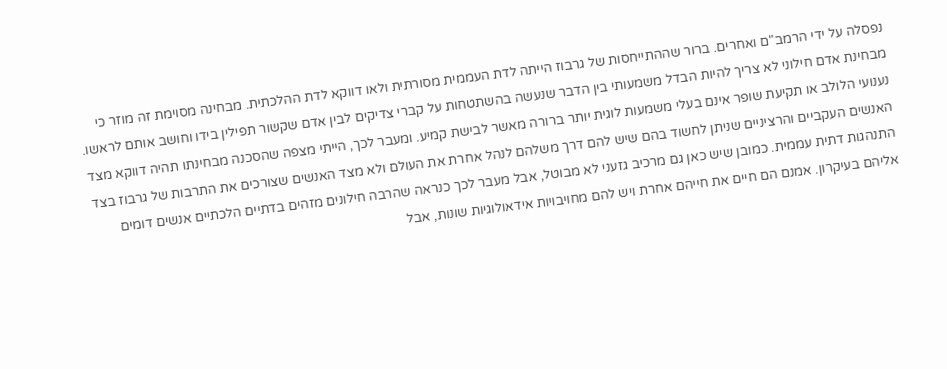נפסלה על ידי הרמב"ם ואחרים. ברור שההתייחסות של גרבוז הייתה לדת העממית מסורתית ולאו דווקא לדת ההלכתית. מבחינה מסוימת זה מוזר כי מבחינת אדם חילוני לא צריך להיות הבדל משמעותי בין הדבר שנעשה בהשתטחות על קברי צדיקים לבין אדם שקשור תפילין בידו וחושב אותם לראשו. נענועי הלולב או תקיעת שופר אינם בעלי משמעות לוגית יותר ברורה מאשר לבישת קמיע. ומעבר לכך, הייתי מצפה שהסכנה מבחינתו תהיה דווקא מצד האנשים העקביים והרציניים שניתן לחשוד בהם שיש להם דרך משלהם לנהל אחרת את העולם ולא מצד האנשים שצורכים את התרבות של גרבוז בצד התנהגות דתית עממית. כמובן שיש כאן גם מרכיב גזעני לא מבוטל, אבל מעבר לכך כנראה שהרבה חילונים מזהים בדתיים הלכתיים אנשים דומים אליהם בעיקרון. אמנם הם חיים את חייהם אחרת ויש להם מחויבויות אידאולוגיות שונות, אבל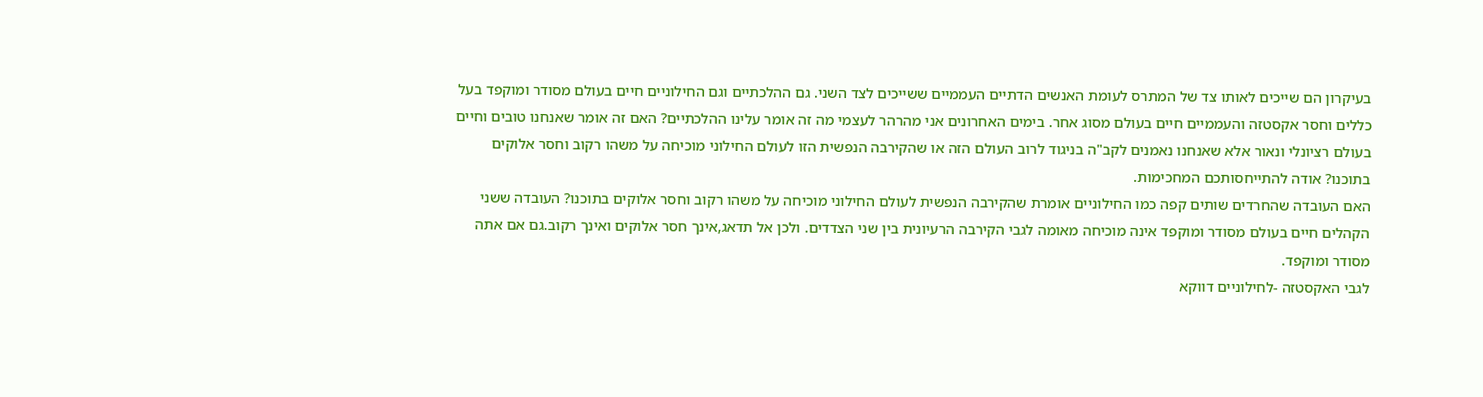בעיקרון הם שייכים לאותו צד של המתרס לעומת האנשים הדתיים העממיים ששייכים לצד השני. גם ההלכתיים וגם החילוניים חיים בעולם מסודר ומוקפד בעל כללים וחסר אקסטזה והעממיים חיים בעולם מסוג אחר. בימים האחרונים אני מהרהר לעצמי מה זה אומר עלינו ההלכתיים? האם זה אומר שאנחנו טובים וחיים בעולם רציונלי ונאור אלא שאנחנו נאמנים לקב"ה בניגוד לרוב העולם הזה או שהקירבה הנפשית הזו לעולם החילוני מוכיחה על משהו רקוב וחסר אלוקים בתוכנו? אודה להתייחסותכם המחכימות.
האם העובדה שהחרדים שותים קפה כמו החילוניים אומרת שהקירבה הנפשית לעולם החילוני מוכיחה על משהו רקוב וחסר אלוקים בתוכנו? העובדה ששני הקהלים חיים בעולם מסודר ומוקפד אינה מוכיחה מאומה לגבי הקירבה הרעיונית בין שני הצדדים. ולכן אל תדאג,אינך חסר אלוקים ואינך רקוב.גם אם אתה מסודר ומוקפד.
לגבי האקסטזה -לחילוניים דווקא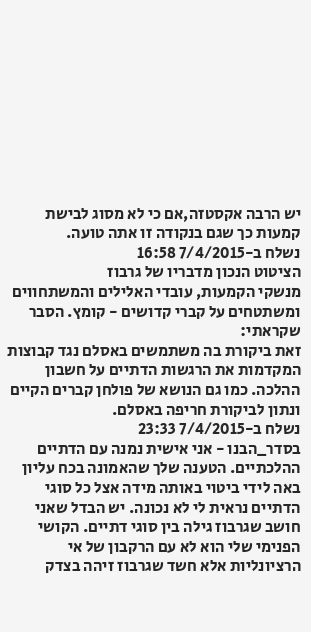יש הרבה אקסטזה,אם כי לא מסוג לבישת קמעות כך שגם בנקודה זו אתה טועה.
נשלח ב-7/4/2015 16:58
הציטוט הנכון מדבריו של גרבוז
מנשקי הקמעות, עובדי האלילים והמשתחווים ומשתטחים על קברי קדושים - קומץ. הסבר שקראתי:
זאת ביקורת בה משתמשים באסלם נגד קבוצות המקדמות את הרגשות הדתיים על חשבון ההלכה. כמו גם הנושא של פולחן קברים הקיים ונתון לביקורת חריפה באסלם.
נשלח ב-7/4/2015 23:33
בסדר_הבנו - אני אישית נמנה עם הדתיים ההלכתיים. הטענה שלך שהאמונה בכח עליון באה לידי ביטוי באותה מידה אצל כל סוגי הדתיים נראית לי לא נכונה. יש הבדל שאני חושב שגרבוז גילה בין סוגי דתיים. הקושי הפנימי שלי הוא לא עם הרקבון של אי הרציונליות אלא חשד שגרבוז זיהה בצדק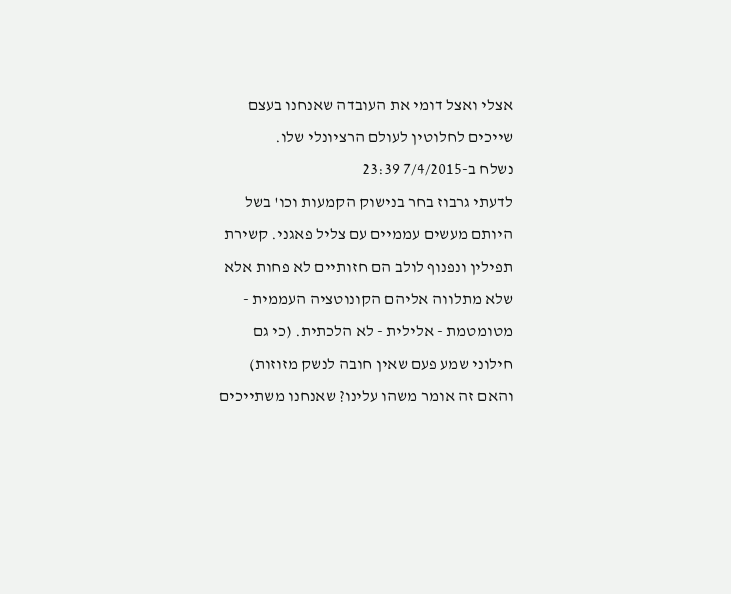אצלי ואצל דומי את העובדה שאנחנו בעצם שייכים לחלוטין לעולם הרציונלי שלו.
נשלח ב-7/4/2015 23:39
לדעתי גרבוז בחר בנישוק הקמעות וכו' בשל היותם מעשים עממיים עם צליל פאגני. קשירת תפילין ונפנוף לולב הם חזותיים לא פחות אלא שלא מתלווה אליהם הקונוטציה העממית - מטומטמת - אלילית - לא הלכתית. (כי גם חילוני שמע פעם שאין חובה לנשק מזוזות) והאם זה אומר משהו עלינו? שאנחנו משתייכים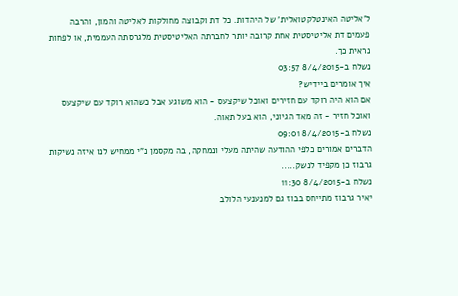ל'אליטה האינטלקטואלית' של היהדות. כל דת וקבוצה מחולקות לאליטה והמון, והרבה פעמים דת אליטיסטית אחת קרובה יותר לחברתה האליטיסטית מלגרסתה העממית, או לפחות נראית כך.
נשלח ב-8/4/2015 03:57
איך אומרים ביידיש?
אם הוא היה רוקד עם חזירים ואוכל שיקצעס - הוא משוגע אבל כשהוא רוקד עם שיקצעס ואוכל חזיר - זה מאד הגיוני, הוא בעל תאוה.
נשלח ב-8/4/2015 09:01
הדברים אמורים כלפי ההודעה שהיתה מעלי ונמחקה, בה מקסמן נ"י ממחיש לנו איזה נשיקות גרבוז כן מקפיד לנשק.....
נשלח ב-8/4/2015 11:30
יאיר גרבוז מתייחס בבוז גם למנענעי הלולב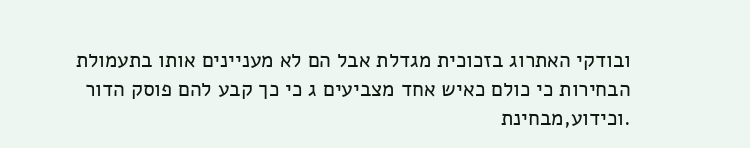ובודקי האתרוג בזכוכית מגדלת אבל הם לא מעניינים אותו בתעמולת הבחירות כי כולם כאיש אחד מצביעים ג כי כך קבע להם פוסק הדור .וכידוע,מבחינת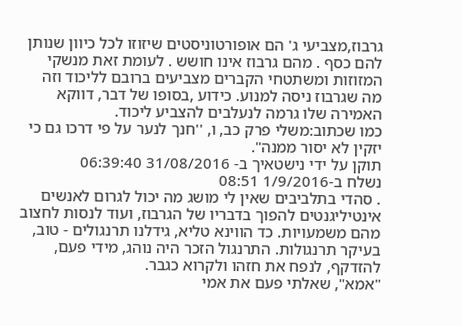גרבוז,מצביעי ג' הם אופורטוניסטים שיזוזו לכל כיוון שנותן להם כסף . מהם גרבוז אינו חושש . לעומת זאת מנשקי המזוזות ומשתטחי הקברים מצביעים ברובם לליכוד וזה מה שגרבוז ניסה למנוע. כידוע ,בסופו של דבר, דווקא האמירה שלו גרמה לנעלבים להצביע ליכוד.
כמו שכתוב:משלי פרק כב, ו, ''חנך לנער על פי דרכו גם כי יזקין לא יסור ממנה".
תוקן על ידי נישטאיך ב- 31/08/2016 06:39:40
נשלח ב-1/9/2016 08:51
. סהדי בתלביבים שאין לי מושג מה יכול לגרום לאנשים אינטיליגנטים להפוך בדבריו של הגרבוז, ועוד לנסות לחצוב מהם משמעויות. כד הווינא טליא, גידלנו תרנגולים - טוב, בעיקר תרנגולות. התרנגול הזכר היה נוהג, מידי פעם, להזדקף, לנפח את חזהו ולקרוא כגבר.
"אמא", שאלתי פעם את אמי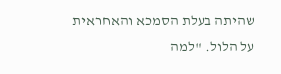שהיתה בעלת הסמכא והאחראית על הלול. "למה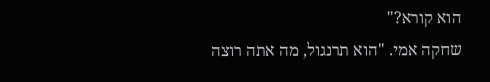הוא קורא?"
שחקה אמי. "הוא תרנגול, מה אתה רוצה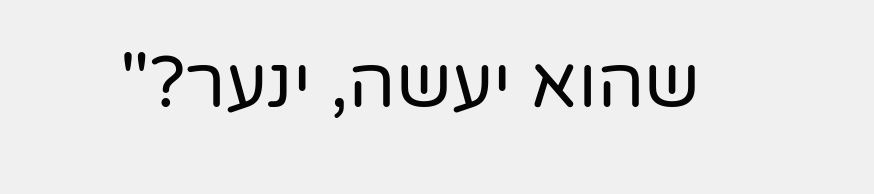שהוא יעשה, ינער?"